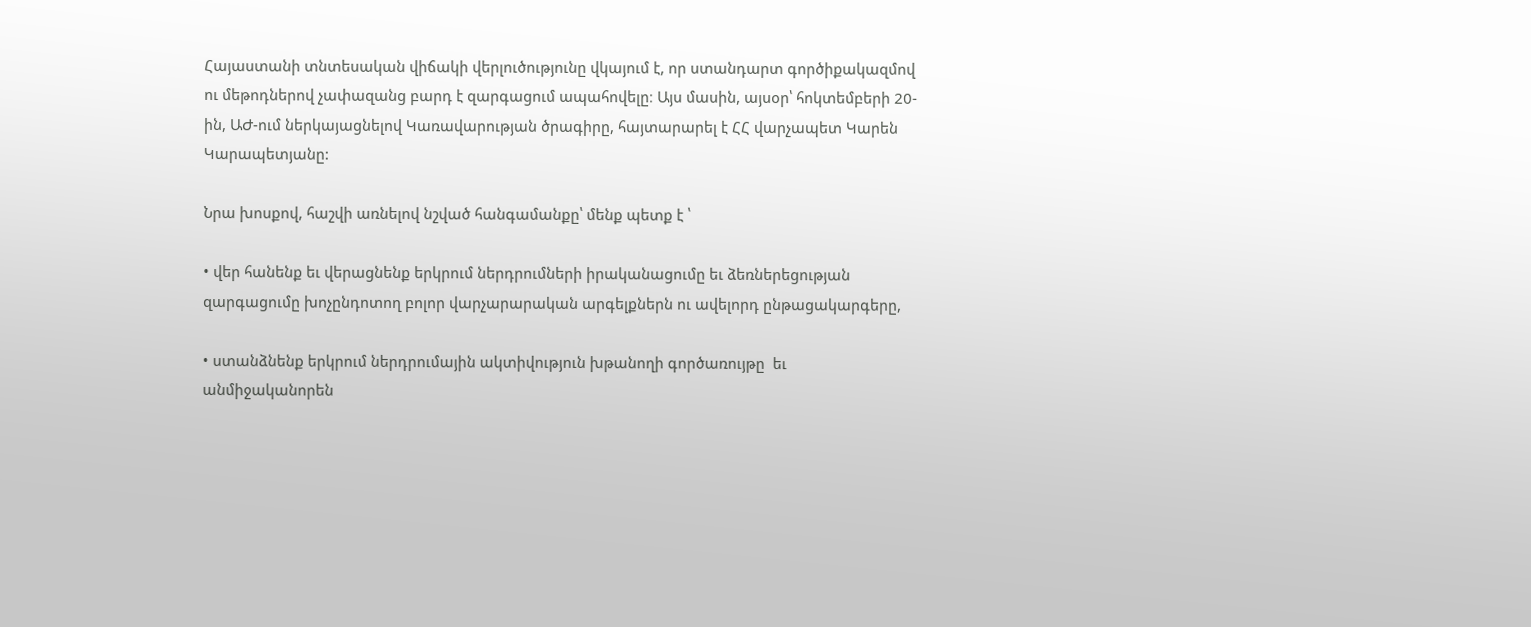Հայաստանի տնտեսական վիճակի վերլուծությունը վկայում է, որ ստանդարտ գործիքակազմով ու մեթոդներով չափազանց բարդ է զարգացում ապահովելը։ Այս մասին, այսօր՝ հոկտեմբերի 20-ին, ԱԺ-ում ներկայացնելով Կառավարության ծրագիրը, հայտարարել է ՀՀ վարչապետ Կարեն Կարապետյանը:

Նրա խոսքով, հաշվի առնելով նշված հանգամանքը՝ մենք պետք է ՝

• վեր հանենք եւ վերացնենք երկրում ներդրումների իրականացումը եւ ձեռներեցության զարգացումը խոչընդոտող բոլոր վարչարարական արգելքներն ու ավելորդ ընթացակարգերը,

• ստանձնենք երկրում ներդրումային ակտիվություն խթանողի գործառույթը  եւ անմիջականորեն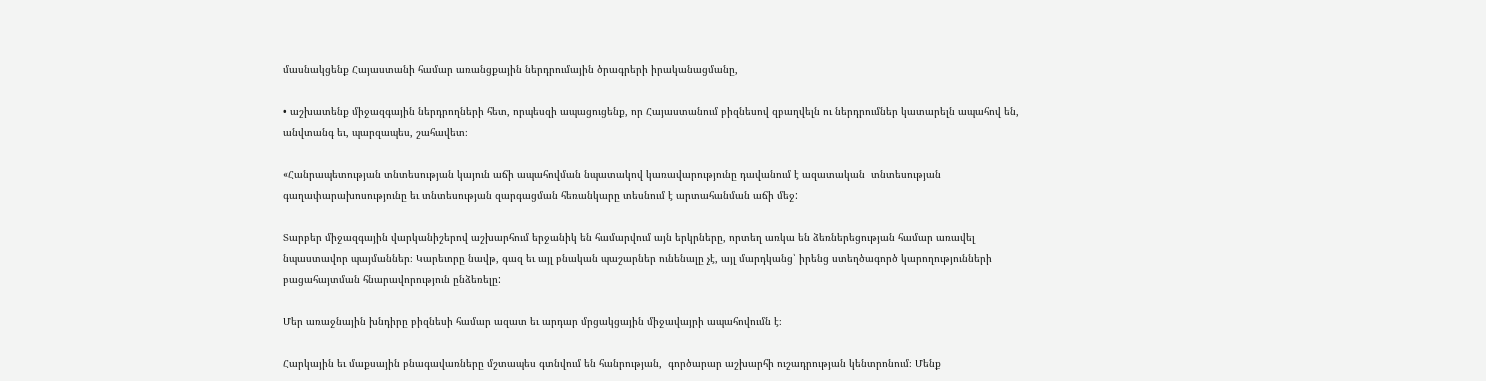մասնակցենք Հայաստանի համար առանցքային ներդրումային ծրագրերի իրականացմանը,

• աշխատենք միջազգային ներդրողների հետ, որպեսզի ապացուցենք, որ Հայաստանում բիզնեսով զբաղվելն ու ներդրումներ կատարելն ապահով են, անվտանգ եւ, պարզապես, շահավետ։

«Հանրապետության տնտեսության կայուն աճի ապահովման նպատակով կառավարությունը դավանում է ազատական  տնտեսության գաղափարախոսությունը եւ տնտեսության զարգացման հեռանկարը տեսնում է արտահանման աճի մեջ:

Տարբեր միջազգային վարկանիշերով աշխարհում երջանիկ են համարվում այն երկրները, որտեղ առկա են ձեռներեցության համար առավել նպաստավոր պայմաններ։ Կարեւորը նավթ, գազ եւ այլ բնական պաշարներ ունենալը չէ, այլ մարդկանց՝ իրենց ստեղծագործ կարողությունների բացահայտման հնարավորություն ընձեռելը:

Մեր առաջնային խնդիրը բիզնեսի համար ազատ եւ արդար մրցակցային միջավայրի ապահովումն է։

Հարկային եւ մաքսային բնագավառները մշտապես գտնվում են հանրության,  գործարար աշխարհի ուշադրության կենտրոնում։ Մենք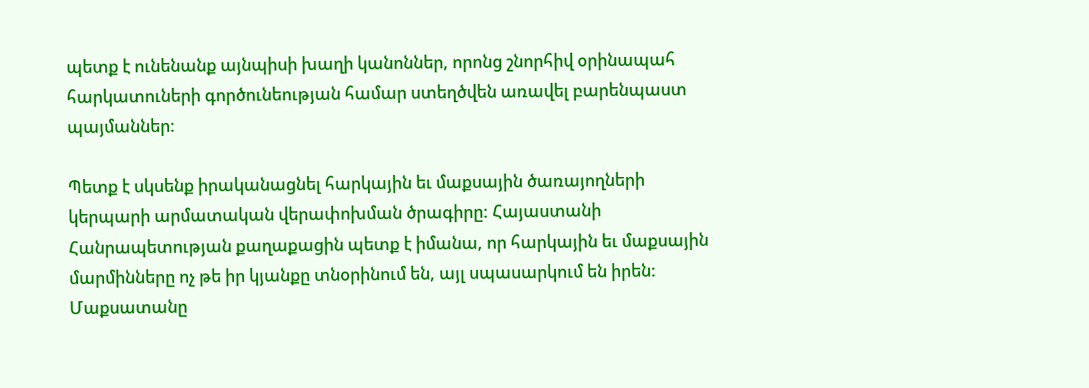պետք է ունենանք այնպիսի խաղի կանոններ, որոնց շնորհիվ օրինապահ հարկատուների գործունեության համար ստեղծվեն առավել բարենպաստ պայմաններ:

Պետք է սկսենք իրականացնել հարկային եւ մաքսային ծառայողների կերպարի արմատական վերափոխման ծրագիրը: Հայաստանի Հանրապետության քաղաքացին պետք է իմանա, որ հարկային եւ մաքսային մարմինները ոչ թե իր կյանքը տնօրինում են, այլ սպասարկում են իրեն: Մաքսատանը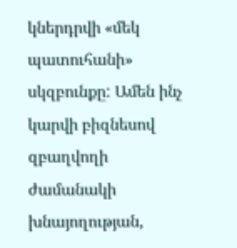կներդրվի «մեկ պատուհանի» սկզբունքը: Ամեն ինչ կարվի բիզնեսով զբաղվողի ժամանակի խնայողության,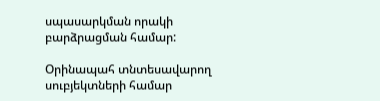սպասարկման որակի բարձրացման համար:

Օրինապահ տնտեսավարող սուբյեկտների համար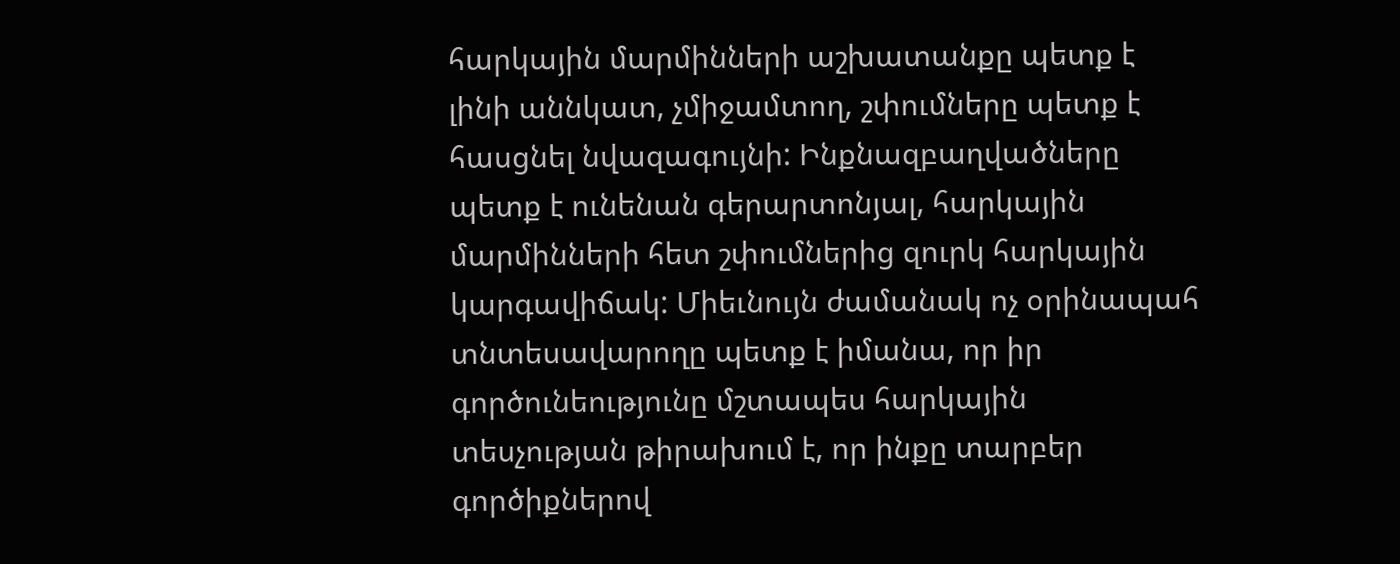հարկային մարմինների աշխատանքը պետք է լինի աննկատ, չմիջամտող, շփումները պետք է հասցնել նվազագույնի: Ինքնազբաղվածները պետք է ունենան գերարտոնյալ, հարկային մարմինների հետ շփումներից զուրկ հարկային կարգավիճակ: Միեւնույն ժամանակ ոչ օրինապահ տնտեսավարողը պետք է իմանա, որ իր գործունեությունը մշտապես հարկային տեսչության թիրախում է, որ ինքը տարբեր գործիքներով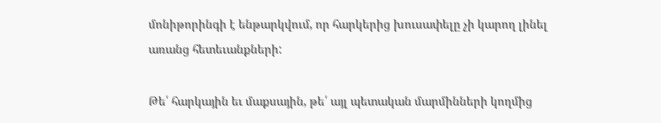մոնիթորինգի է ենթարկվում, որ հարկերից խուսափելը չի կարող լինել առանց հետեւանքների:

Թե՛ հարկային եւ մաքսային, թե՛ այլ պետական մարմինների կողմից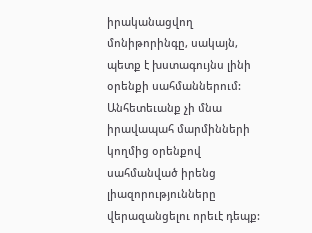իրականացվող մոնիթորինգը, սակայն, պետք է խստագույնս լինի օրենքի սահմաններում: Անհետեւանք չի մնա իրավապահ մարմինների կողմից օրենքով սահմանված իրենց լիազորությունները վերազանցելու որեւէ դեպք: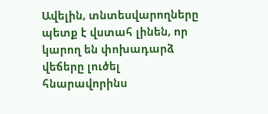Ավելին, տնտեսվարողները պետք է վստահ լինեն, որ կարող են փոխադարձ վեճերը լուծել հնարավորինս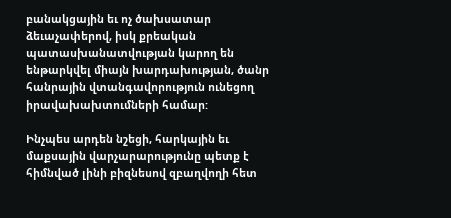բանակցային եւ ոչ ծախսատար ձեւաչափերով, իսկ քրեական պատասխանատվության կարող են ենթարկվել միայն խարդախության, ծանր հանրային վտանգավորություն ունեցող իրավախախտումների համար:

Ինչպես արդեն նշեցի, հարկային եւ մաքսային վարչարարությունը պետք է հիմնված լինի բիզնեսով զբաղվողի հետ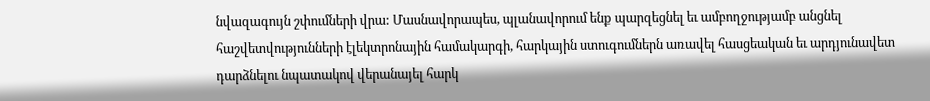նվազագույն շփումների վրա: Մասնավորապես, պլանավորում ենք պարզեցնել եւ ամբողջությամբ անցնել հաշվետվությունների էլեկտրոնային համակարգի, հարկային ստուգումներն առավել հասցեական եւ արդյունավետ դարձնելու նպատակով վերանայել հարկ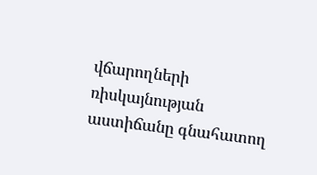վճարողների ռիսկայնության աստիճանը գնահատող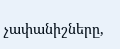չափանիշները,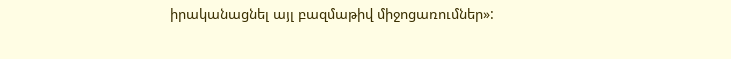իրականացնել այլ բազմաթիվ միջոցառումներ»: